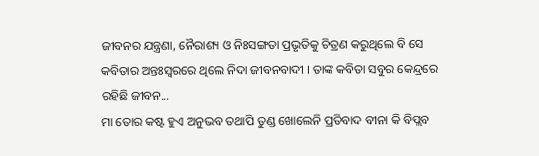ଜୀବନର ଯନ୍ତ୍ରଣା, ନୈରାଶ୍ୟ ଓ ନିଃସଙ୍ଗତା ପ୍ରଭୃତିକୁ ଚିତ୍ରଣ କରୁଥିଲେ ବି ସେ କବିତାର ଅନ୍ତଃସ୍ୱରରେ ଥିଲେ ନିଦା ଜୀବନବାଦୀ । ତାଙ୍କ କବିତା ସବୁର କେନ୍ଦ୍ରରେ ରହିଛି ଜୀବନ...
ମା ତୋର କଷ୍ଟ ହୁଏ ଅନୁଭବ ତଥାପି ତୁଣ୍ଡ ଖୋଲେନି ପ୍ରତିବାଦ ବୀନା କି ବିପ୍ଲବ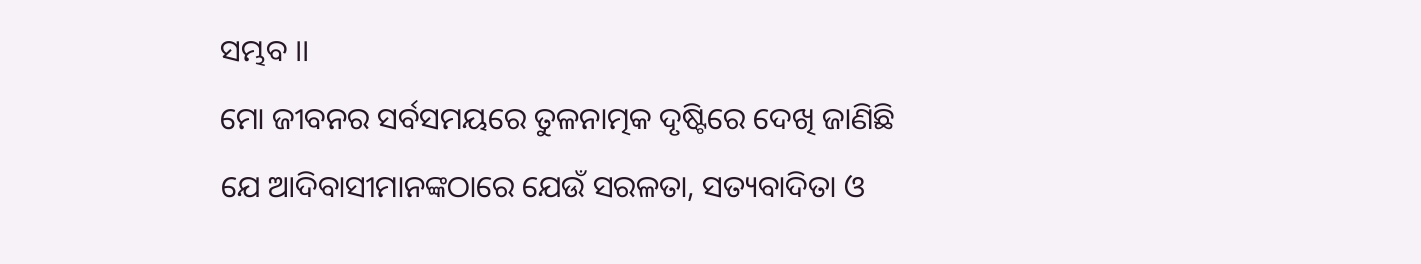ସମ୍ଭବ ।।
ମୋ ଜୀବନର ସର୍ବସମୟରେ ତୁଳନାତ୍ମକ ଦୃଷ୍ଟିରେ ଦେଖି ଜାଣିଛି ଯେ ଆଦିବାସୀମାନଙ୍କଠାରେ ଯେଉଁ ସରଳତା, ସତ୍ୟବାଦିତା ଓ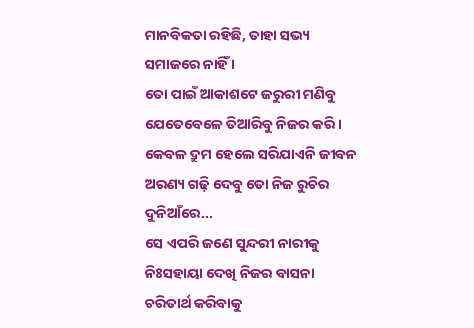ମାନବିକତା ରହିଛି, ତାହା ସଭ୍ୟ ସମାଜରେ ନାହିଁ ।
ତୋ ପାଇଁ ଆକାଶଟେ ଜରୁରୀ ମଣିବୁ ଯେତେବେଳେ ତିଆରିବୁ ନିଜର କରି । କେବଳ ଦ୍ରୁମ ହେଲେ ସରିଯାଏନି ଜୀବନ ଅରଣ୍ୟ ଗଢ଼ି ଦେବୁ ତୋ ନିଜ ରୁଚିର ଦୁନିଆଁରେ...
ସେ ଏପରି ଜଣେ ସୁନ୍ଦରୀ ନାରୀକୁ ନିଃସହାୟା ଦେଖି ନିଜର ବାସନା ଚରିତାର୍ଥ କରିବାକୁ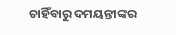ଚାହିଁବାରୁ ଦମୟନ୍ତୀଙ୍କର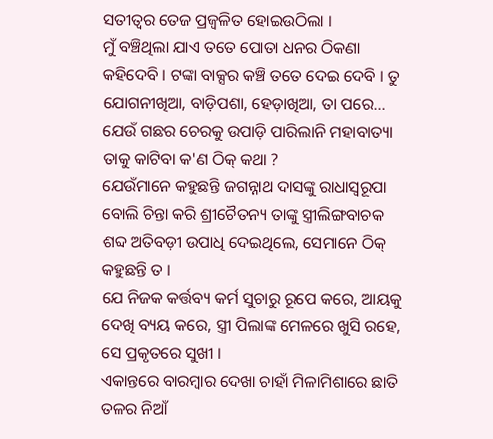ସତୀତ୍ୱର ତେଜ ପ୍ରଜ୍ୱଳିତ ହୋଇଉଠିଲା ।
ମୁଁ ବଞ୍ଚିଥିଲା ଯାଏ ତତେ ପୋତା ଧନର ଠିକଣା କହିଦେବି । ଟଙ୍କା ବାକ୍ସର କଞ୍ଚି ତତେ ଦେଇ ଦେବି । ତୁ ଯୋଗନୀଖିଆ, ବାଡ଼ିପଶା, ହେଡ଼ାଖିଆ, ତା ପରେ...
ଯେଉଁ ଗଛର ଚେରକୁ ଉପାଡ଼ି ପାରିଲାନି ମହାବାତ୍ୟା ତାକୁ କାଟିବା କ'ଣ ଠିକ୍ କଥା ?
ଯେଉଁମାନେ କହୁଛନ୍ତି ଜଗନ୍ନାଥ ଦାସଙ୍କୁ ରାଧାସ୍ୱରୂପା ବୋଲି ଚିନ୍ତା କରି ଶ୍ରୀଚୈତନ୍ୟ ତାଙ୍କୁ ସ୍ତ୍ରୀଲିଙ୍ଗବାଚକ ଶବ୍ଦ ଅତିବଡ଼ୀ ଉପାଧି ଦେଇଥିଲେ, ସେମାନେ ଠିକ୍ କହୁଛନ୍ତି ତ ।
ଯେ ନିଜକ କର୍ତ୍ତବ୍ୟ କର୍ମ ସୁଚାରୁ ରୂପେ କରେ, ଆୟକୁ ଦେଖି ବ୍ୟୟ କରେ, ସ୍ତ୍ରୀ ପିଲାଙ୍କ ମେଳରେ ଖୁସି ରହେ, ସେ ପ୍ରକୃତରେ ସୁଖୀ ।
ଏକାନ୍ତରେ ବାରମ୍ୱାର ଦେଖା ଚାହାଁ ମିଳାମିଶାରେ ଛାତି ତଳର ନିଆଁ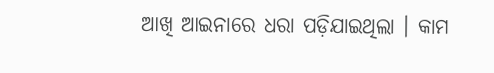ଆଖି ଆଇନାରେ ଧରା ପଡ଼ିଯାଇଥିଲା । କାମ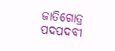ଜାତିଗୋତ୍ର ପଦପଦବୀ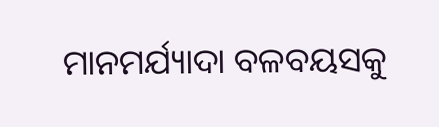ମାନମର୍ଯ୍ୟାଦା ବଳବୟସକୁ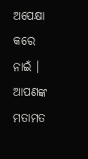ଅପେକ୍ଷା କରେ ନାଇଁ ।
ଆପଣଙ୍କ ମତାମତ